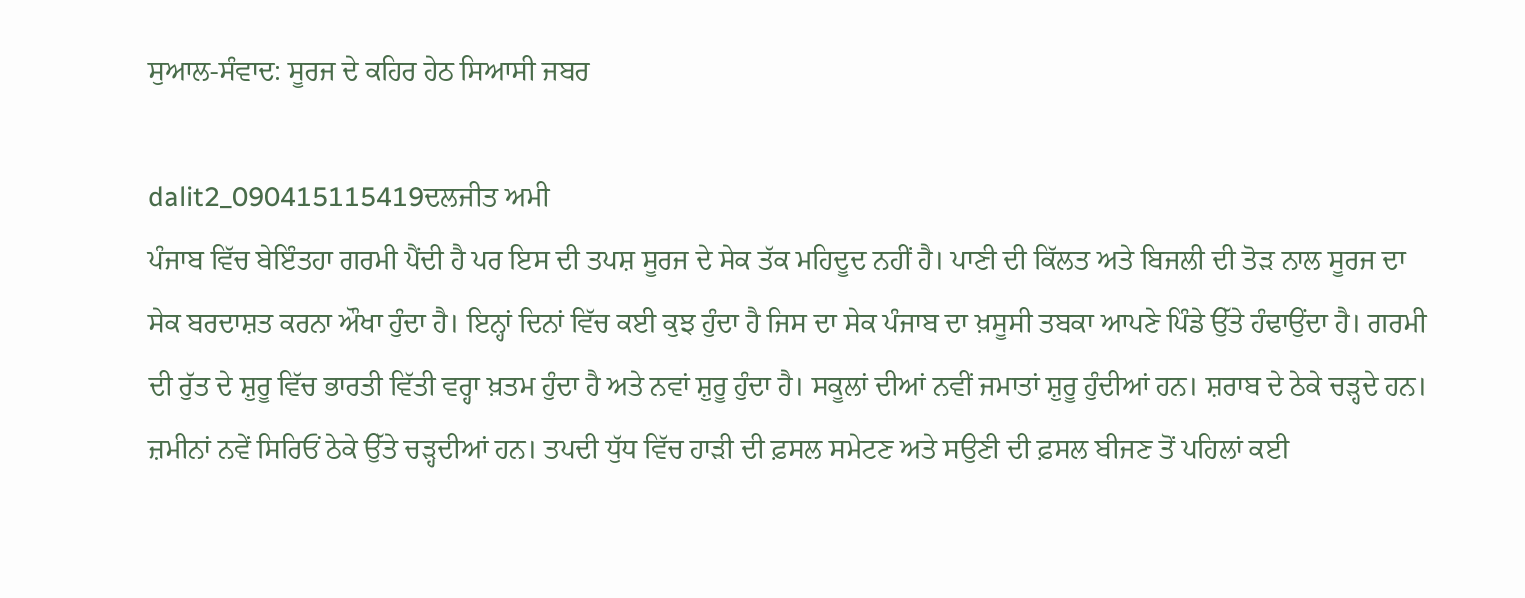ਸੁਆਲ-ਸੰਵਾਦ: ਸੂਰਜ ਦੇ ਕਹਿਰ ਹੇਠ ਸਿਆਸੀ ਜਬਰ

dalit2_090415115419ਦਲਜੀਤ ਅਮੀ
ਪੰਜਾਬ ਵਿੱਚ ਬੇਇੰਤਹਾ ਗਰਮੀ ਪੈਂਦੀ ਹੈ ਪਰ ਇਸ ਦੀ ਤਪਸ਼ ਸੂਰਜ ਦੇ ਸੇਕ ਤੱਕ ਮਹਿਦੂਦ ਨਹੀਂ ਹੈ। ਪਾਣੀ ਦੀ ਕਿੱਲਤ ਅਤੇ ਬਿਜਲੀ ਦੀ ਤੋੜ ਨਾਲ ਸੂਰਜ ਦਾ ਸੇਕ ਬਰਦਾਸ਼ਤ ਕਰਨਾ ਔਖਾ ਹੁੰਦਾ ਹੈ। ਇਨ੍ਹਾਂ ਦਿਨਾਂ ਵਿੱਚ ਕਈ ਕੁਝ ਹੁੰਦਾ ਹੈ ਜਿਸ ਦਾ ਸੇਕ ਪੰਜਾਬ ਦਾ ਖ਼ਸੂਸੀ ਤਬਕਾ ਆਪਣੇ ਪਿੰਡੇ ਉੱਤੇ ਹੰਢਾਉਂਦਾ ਹੈ। ਗਰਮੀ ਦੀ ਰੁੱਤ ਦੇ ਸ਼ੁਰੂ ਵਿੱਚ ਭਾਰਤੀ ਵਿੱਤੀ ਵਰ੍ਹਾ ਖ਼ਤਮ ਹੁੰਦਾ ਹੈ ਅਤੇ ਨਵਾਂ ਸ਼ੁਰੂ ਹੁੰਦਾ ਹੈ। ਸਕੂਲਾਂ ਦੀਆਂ ਨਵੀਂ ਜਮਾਤਾਂ ਸ਼ੁਰੂ ਹੁੰਦੀਆਂ ਹਨ। ਸ਼ਰਾਬ ਦੇ ਠੇਕੇ ਚੜ੍ਹਦੇ ਹਨ। ਜ਼ਮੀਨਾਂ ਨਵੇਂ ਸਿਰਿਓਂ ਠੇਕੇ ਉੱਤੇ ਚੜ੍ਹਦੀਆਂ ਹਨ। ਤਪਦੀ ਧੁੱਧ ਵਿੱਚ ਹਾੜੀ ਦੀ ਫ਼ਸਲ ਸਮੇਟਣ ਅਤੇ ਸਉਣੀ ਦੀ ਫ਼ਸਲ ਬੀਜਣ ਤੋਂ ਪਹਿਲਾਂ ਕਈ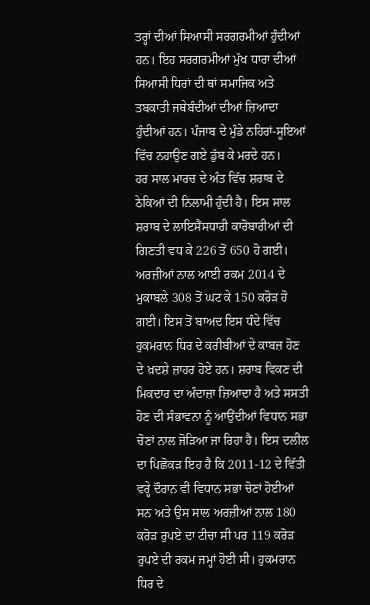ਤਰ੍ਹਾਂ ਦੀਆਂ ਸਿਆਸੀ ਸਰਗਰਮੀਆਂ ਹੁੰਦੀਆਂ ਹਨ। ਇਹ ਸਰਗਰਮੀਆਂ ਮੁੱਖ ਧਾਰਾ ਦੀਆਂ ਸਿਆਸੀ ਧਿਰਾਂ ਦੀ ਥਾਂ ਸਮਾਜਿਕ ਅਤੇ ਤਬਕਾਤੀ ਜਥੇਬੰਦੀਆਂ ਦੀਆਂ ਜ਼ਿਆਦਾ ਹੁੰਦੀਆਂ ਹਨ। ਪੰਜਾਬ ਦੇ ਮੁੰਡੇ ਨਹਿਰਾਂ-ਸੂਇਆਂ ਵਿੱਚ ਨਹਾਉਣ ਗਏ ਡੁੱਬ ਕੇ ਮਰਦੇ ਹਨ।
ਹਰ ਸਾਲ ਮਾਰਚ ਦੇ ਅੰਤ ਵਿੱਚ ਸ਼ਰਾਬ ਦੇ ਠੇਕਿਆਂ ਦੀ ਨਿਲਾਮੀ ਹੁੰਦੀ ਹੈ। ਇਸ ਸਾਲ ਸ਼ਰਾਬ ਦੇ ਲਾਇਸੈਂਸਧਾਰੀ ਕਾਰੋਬਾਰੀਆਂ ਦੀ ਗਿਣਤੀ ਵਧ ਕੇ 226 ਤੋਂ 650 ਹੋ ਗਈ। ਅਰਜ਼ੀਆਂ ਨਾਲ ਆਈ ਰਕਮ 2014 ਦੇ ਮੁਕਾਬਲੇ 308 ਤੋਂ ਘਟ ਕੇ 150 ਕਰੋੜ ਹੋ ਗਈ। ਇਸ ਤੋਂ ਬਾਅਦ ਇਸ ਧੰਦੇ ਵਿੱਚ ਹੁਕਮਰਾਨ ਧਿਰ ਦੇ ਕਰੀਬੀਆਂ ਦੇ ਕਾਬਜ਼ ਹੋਣ ਦੇ ਖ਼ਦਸ਼ੇ ਜ਼ਾਹਰ ਹੋਏ ਹਨ। ਸ਼ਰਾਬ ਵਿਕਣ ਦੀ ਮਿਕਦਾਰ ਦਾ ਅੰਦਾਜ਼ਾ ਜ਼ਿਆਦਾ ਹੈ ਅਤੇ ਸਸਤੀ ਹੋਣ ਦੀ ਸੰਭਾਵਨਾ ਨੂੰ ਆਉਂਦੀਆਂ ਵਿਧਾਨ ਸਭਾ ਚੋਣਾਂ ਨਾਲ ਜੋੜਿਆ ਜਾ ਰਿਹਾ ਹੈ। ਇਸ ਦਲੀਲ ਦਾ ਪਿਛੋਕੜ ਇਹ ਹੈ ਕਿ 2011-12 ਦੇ ਵਿੱਤੀ ਵਰ੍ਹੇ ਦੌਰਾਨ ਵੀ ਵਿਧਾਨ ਸਭਾ ਚੋਣਾਂ ਹੋਈਆਂ ਸਨ ਅਤੇ ਉਸ ਸਾਲ ਅਰਜ਼ੀਆਂ ਨਾਲ 180 ਕਰੋੜ ਰੁਪਏ ਦਾ ਟੀਚਾ ਸੀ ਪਰ 119 ਕਰੋੜ ਰੁਪਏ ਦੀ ਰਕਮ ਜਮ੍ਹਾਂ ਹੋਈ ਸੀ। ਹੁਕਮਰਾਨ ਧਿਰ ਦੇ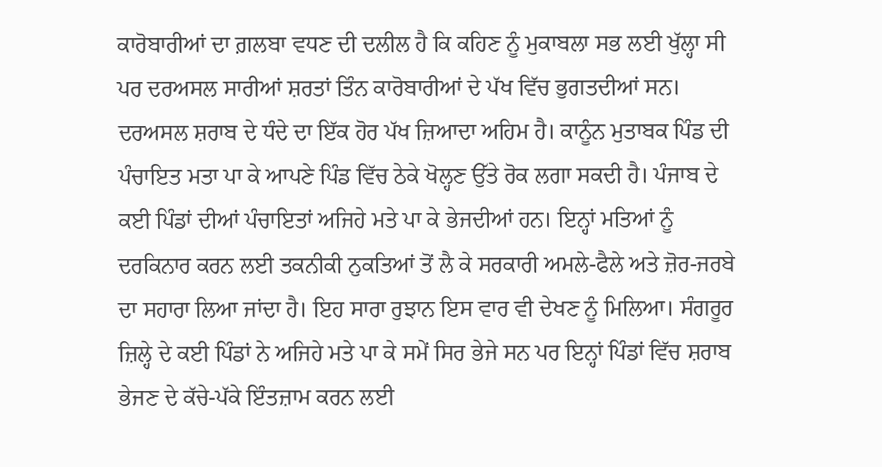ਕਾਰੋਬਾਰੀਆਂ ਦਾ ਗ਼ਲਬਾ ਵਧਣ ਦੀ ਦਲੀਲ ਹੈ ਕਿ ਕਹਿਣ ਨੂੰ ਮੁਕਾਬਲਾ ਸਭ ਲਈ ਖੁੱਲ੍ਹਾ ਸੀ ਪਰ ਦਰਅਸਲ ਸਾਰੀਆਂ ਸ਼ਰਤਾਂ ਤਿੰਨ ਕਾਰੋਬਾਰੀਆਂ ਦੇ ਪੱਖ ਵਿੱਚ ਭੁਗਤਦੀਆਂ ਸਨ।
ਦਰਅਸਲ ਸ਼ਰਾਬ ਦੇ ਧੰਦੇ ਦਾ ਇੱਕ ਹੋਰ ਪੱਖ ਜ਼ਿਆਦਾ ਅਹਿਮ ਹੈ। ਕਾਨੂੰਨ ਮੁਤਾਬਕ ਪਿੰਡ ਦੀ ਪੰਚਾਇਤ ਮਤਾ ਪਾ ਕੇ ਆਪਣੇ ਪਿੰਡ ਵਿੱਚ ਠੇਕੇ ਖੋਲ੍ਹਣ ਉੱਤੇ ਰੋਕ ਲਗਾ ਸਕਦੀ ਹੈ। ਪੰਜਾਬ ਦੇ ਕਈ ਪਿੰਡਾਂ ਦੀਆਂ ਪੰਚਾਇਤਾਂ ਅਜਿਹੇ ਮਤੇ ਪਾ ਕੇ ਭੇਜਦੀਆਂ ਹਨ। ਇਨ੍ਹਾਂ ਮਤਿਆਂ ਨੂੰ ਦਰਕਿਨਾਰ ਕਰਨ ਲਈ ਤਕਨੀਕੀ ਨੁਕਤਿਆਂ ਤੋਂ ਲੈ ਕੇ ਸਰਕਾਰੀ ਅਮਲੇ-ਫੈਲੇ ਅਤੇ ਜ਼ੋਰ-ਜਰਬੇ ਦਾ ਸਹਾਰਾ ਲਿਆ ਜਾਂਦਾ ਹੈ। ਇਹ ਸਾਰਾ ਰੁਝਾਨ ਇਸ ਵਾਰ ਵੀ ਦੇਖਣ ਨੂੰ ਮਿਲਿਆ। ਸੰਗਰੂਰ ਜ਼ਿਲ੍ਹੇ ਦੇ ਕਈ ਪਿੰਡਾਂ ਨੇ ਅਜਿਹੇ ਮਤੇ ਪਾ ਕੇ ਸਮੇਂ ਸਿਰ ਭੇਜੇ ਸਨ ਪਰ ਇਨ੍ਹਾਂ ਪਿੰਡਾਂ ਵਿੱਚ ਸ਼ਰਾਬ ਭੇਜਣ ਦੇ ਕੱਚੇ-ਪੱਕੇ ਇੰਤਜ਼ਾਮ ਕਰਨ ਲਈ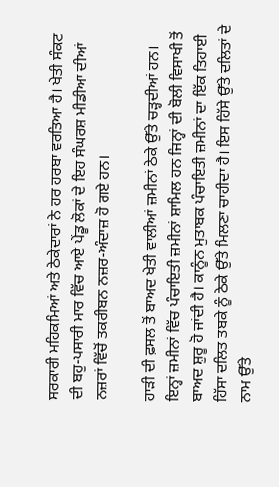ਸਰਕਾਰੀ ਮਹਿਕਮਿਆਂ ਅਤੇ ਠੇਕੇਦਾਰਾਂ ਨੇ ਹਰ ਹਰਬਾ ਵਰਤਿਆ ਹੈ। ਖੇਤੀ ਸੰਕਟ ਦੀ ਬਹੁ-ਪਸਾਰੀ ਮਾਰ ਵਿੱਚ ਆਏ ਪੇਂਡੂ ਲੋਕਾਂ ਦੇ ਇਹ ਸੰਘਰਸ਼ ਮੀਡੀਆ ਦੀਆਂ ਨਜ਼ਰਾਂ ਵਿੱਚੋਂ ਤਕਰੀਬਨ ਨਜ਼ਰ-ਅੰਦਾਜ਼ ਹੋ ਗਏ ਹਨ।

ਹਾੜੀ ਦੀ ਫ਼ਸਲ ਤੋਂ ਬਾਅਦ ਖੇਤੀ ਵਾਲੀਆਂ ਜ਼ਮੀਨਾਂ ਠੇਕੇ ਉੱਤੇ ਚੜ੍ਹਦੀਆਂ ਹਨ। ਇਨ੍ਹਾਂ ਜ਼ਮੀਨਾਂ ਵਿੱਚ ਪੰਚਾਇਤੀ ਜ਼ਮੀਨਾਂ ਸ਼ਾਮਿਲ ਹਨ ਜਿਨ੍ਹਾਂ ਦੀ ਬੋਲੀ ਵਿਸਾਖੀ ਤੋਂ ਬਾਅਦ ਸ਼ੁਰੂ ਹੋ ਜਾਂਦੀ ਹੈ। ਕਾਨੂੰਨ ਮੁਤਾਬਕ ਪੰਚਾਇਤੀ ਜ਼ਮੀਨਾਂ ਦਾ ਇੱਕ ਤਿਹਾਈ ਹਿੱਸਾ ਦਲਿਤ ਤਬਕੇ ਨੂੰ ਠੇਕੇ ਉੱਤੇ ਮਿਲਣਾ ਚਾਹੀਦਾ ਹੈ। ਇਸ ਹਿੱਸੇ ਉੱਤੇ ਦਲਿਤਾਂ ਦੇ ਨਾਮ ਉੱਤੇ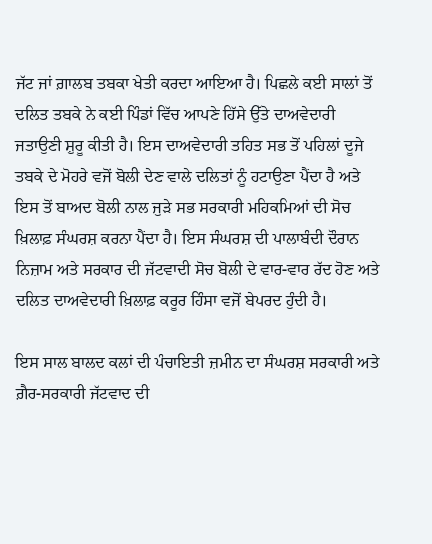ਜੱਟ ਜਾਂ ਗ਼ਾਲਬ ਤਬਕਾ ਖੇਤੀ ਕਰਦਾ ਆਇਆ ਹੈ। ਪਿਛਲੇ ਕਈ ਸਾਲਾਂ ਤੋਂ ਦਲਿਤ ਤਬਕੇ ਨੇ ਕਈ ਪਿੰਡਾਂ ਵਿੱਚ ਆਪਣੇ ਹਿੱਸੇ ਉੱਤੇ ਦਾਅਵੇਦਾਰੀ ਜਤਾਉਣੀ ਸ਼ੁਰੂ ਕੀਤੀ ਹੈ। ਇਸ ਦਾਅਵੇਦਾਰੀ ਤਹਿਤ ਸਭ ਤੋਂ ਪਹਿਲਾਂ ਦੂਜੇ ਤਬਕੇ ਦੇ ਮੋਹਰੇ ਵਜੋਂ ਬੋਲੀ ਦੇਣ ਵਾਲੇ ਦਲਿਤਾਂ ਨੂੰ ਹਟਾਉਣਾ ਪੈਂਦਾ ਹੈ ਅਤੇ ਇਸ ਤੋਂ ਬਾਅਦ ਬੋਲੀ ਨਾਲ ਜੁੜੇ ਸਭ ਸਰਕਾਰੀ ਮਹਿਕਮਿਆਂ ਦੀ ਸੋਚ ਖ਼ਿਲਾਫ਼ ਸੰਘਰਸ਼ ਕਰਨਾ ਪੈਂਦਾ ਹੈ। ਇਸ ਸੰਘਰਸ਼ ਦੀ ਪਾਲਾਬੰਦੀ ਦੌਰਾਨ ਨਿਜ਼ਾਮ ਅਤੇ ਸਰਕਾਰ ਦੀ ਜੱਟਵਾਦੀ ਸੋਚ ਬੋਲੀ ਦੇ ਵਾਰ-ਵਾਰ ਰੱਦ ਹੋਣ ਅਤੇ ਦਲਿਤ ਦਾਅਵੇਦਾਰੀ ਖ਼ਿਲਾਫ਼ ਕਰੂਰ ਹਿੰਸਾ ਵਜੋਂ ਬੇਪਰਦ ਹੁੰਦੀ ਹੈ।

ਇਸ ਸਾਲ ਬਾਲਦ ਕਲਾਂ ਦੀ ਪੰਚਾਇਤੀ ਜ਼ਮੀਨ ਦਾ ਸੰਘਰਸ਼ ਸਰਕਾਰੀ ਅਤੇ ਗ਼ੈਰ-ਸਰਕਾਰੀ ਜੱਟਵਾਦ ਦੀ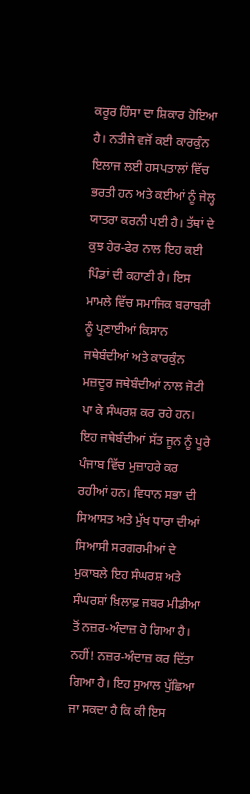ਕਰੂਰ ਹਿੰਸਾ ਦਾ ਸ਼ਿਕਾਰ ਹੋਇਆ ਹੈ। ਨਤੀਜੇ ਵਜੋਂ ਕਈ ਕਾਰਕੁੰਨ ਇਲਾਜ ਲਈ ਹਸਪਤਾਲਾਂ ਵਿੱਚ ਭਰਤੀ ਹਨ ਅਤੇ ਕਈਆਂ ਨੂੰ ਜੇਲ੍ਹ ਯਾਤਰਾ ਕਰਨੀ ਪਈ ਹੈ। ਤੱਥਾਂ ਦੇ ਕੁਝ ਹੇਰ-ਫੇਰ ਨਾਲ ਇਹ ਕਈ ਪਿੰਡਾਂ ਦੀ ਕਹਾਣੀ ਹੈ। ਇਸ ਮਾਮਲੇ ਵਿੱਚ ਸਮਾਜਿਕ ਬਰਾਬਰੀ ਨੂੰ ਪ੍ਰਣਾਈਆਂ ਕਿਸਾਨ ਜਥੇਬੰਦੀਆਂ ਅਤੇ ਕਾਰਕੁੰਨ ਮਜ਼ਦੂਰ ਜਥੇਬੰਦੀਆਂ ਨਾਲ ਜੋਟੀ ਪਾ ਕੇ ਸੰਘਰਸ਼ ਕਰ ਰਹੇ ਹਨ। ਇਹ ਜਥੇਬੰਦੀਆਂ ਸੱਤ ਜੂਨ ਨੂੰ ਪੂਰੇ ਪੰਜਾਬ ਵਿੱਚ ਮੁਜ਼ਾਹਰੇ ਕਰ ਰਹੀਆਂ ਹਨ। ਵਿਧਾਨ ਸਭਾ ਦੀ ਸਿਆਸਤ ਅਤੇ ਮੁੱਖ ਧਾਰਾ ਦੀਆਂ ਸਿਆਸੀ ਸਰਗਰਮੀਆਂ ਦੇ ਮੁਕਾਬਲੇ ਇਹ ਸੰਘਰਸ਼ ਅਤੇ ਸੰਘਰਸ਼ਾਂ ਖ਼ਿਲਾਫ਼ ਜਬਰ ਮੀਡੀਆ ਤੋਂ ਨਜ਼ਰ-ਅੰਦਾਜ਼ ਹੋ ਗਿਆ ਹੈ। ਨਹੀਂ! ਨਜ਼ਰ-ਅੰਦਾਜ਼ ਕਰ ਦਿੱਤਾ ਗਿਆ ਹੈ। ਇਹ ਸੁਆਲ ਪੁੱਛਿਆ ਜਾ ਸਕਦਾ ਹੈ ਕਿ ਕੀ ਇਸ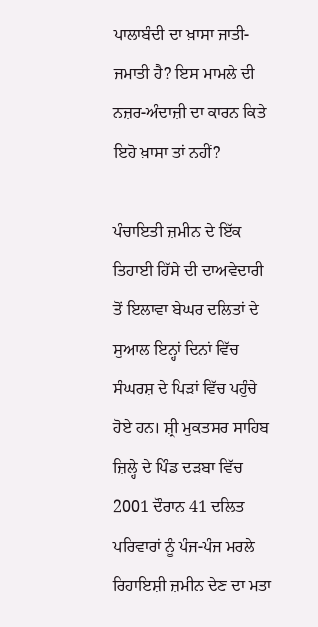ਪਾਲਾਬੰਦੀ ਦਾ ਖ਼ਾਸਾ ਜਾਤੀ-ਜਮਾਤੀ ਹੈ? ਇਸ ਮਾਮਲੇ ਦੀ ਨਜ਼ਰ-ਅੰਦਾਜ਼ੀ ਦਾ ਕਾਰਨ ਕਿਤੇ ਇਹੋ ਖ਼ਾਸਾ ਤਾਂ ਨਹੀਂ?

ਪੰਚਾਇਤੀ ਜ਼ਮੀਨ ਦੇ ਇੱਕ ਤਿਹਾਈ ਹਿੱਸੇ ਦੀ ਦਾਅਵੇਦਾਰੀ ਤੋਂ ਇਲਾਵਾ ਬੇਘਰ ਦਲਿਤਾਂ ਦੇ ਸੁਆਲ ਇਨ੍ਹਾਂ ਦਿਨਾਂ ਵਿੱਚ ਸੰਘਰਸ਼ ਦੇ ਪਿੜਾਂ ਵਿੱਚ ਪਹੁੰਚੇ ਹੋਏ ਹਨ। ਸ਼੍ਰੀ ਮੁਕਤਸਰ ਸਾਹਿਬ ਜ਼ਿਲ੍ਹੇ ਦੇ ਪਿੰਡ ਦੜਬਾ ਵਿੱਚ 2001 ਦੌਰਾਨ 41 ਦਲਿਤ ਪਰਿਵਾਰਾਂ ਨੂੰ ਪੰਜ-ਪੰਜ ਮਰਲੇ ਰਿਹਾਇਸ਼ੀ ਜ਼ਮੀਨ ਦੇਣ ਦਾ ਮਤਾ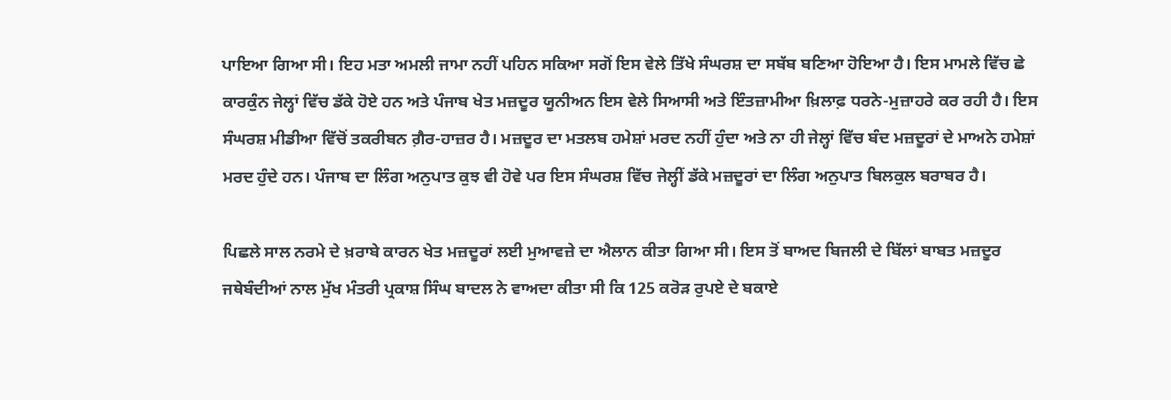ਪਾਇਆ ਗਿਆ ਸੀ। ਇਹ ਮਤਾ ਅਮਲੀ ਜਾਮਾ ਨਹੀਂ ਪਹਿਨ ਸਕਿਆ ਸਗੋਂ ਇਸ ਵੇਲੇ ਤਿੱਖੇ ਸੰਘਰਸ਼ ਦਾ ਸਬੱਬ ਬਣਿਆ ਹੋਇਆ ਹੈ। ਇਸ ਮਾਮਲੇ ਵਿੱਚ ਛੇ ਕਾਰਕੁੰਨ ਜੇਲ੍ਹਾਂ ਵਿੱਚ ਡੱਕੇ ਹੋਏ ਹਨ ਅਤੇ ਪੰਜਾਬ ਖੇਤ ਮਜ਼ਦੂਰ ਯੂਨੀਅਨ ਇਸ ਵੇਲੇ ਸਿਆਸੀ ਅਤੇ ਇੰਤਜ਼ਾਮੀਆ ਖ਼ਿਲਾਫ਼ ਧਰਨੇ-ਮੁਜ਼ਾਹਰੇ ਕਰ ਰਹੀ ਹੈ। ਇਸ ਸੰਘਰਸ਼ ਮੀਡੀਆ ਵਿੱਚੋਂ ਤਕਰੀਬਨ ਗ਼ੈਰ-ਹਾਜ਼ਰ ਹੈ। ਮਜ਼ਦੂਰ ਦਾ ਮਤਲਬ ਹਮੇਸ਼ਾਂ ਮਰਦ ਨਹੀਂ ਹੁੰਦਾ ਅਤੇ ਨਾ ਹੀ ਜੇਲ੍ਹਾਂ ਵਿੱਚ ਬੰਦ ਮਜ਼ਦੂਰਾਂ ਦੇ ਮਾਅਨੇ ਹਮੇਸ਼ਾਂ ਮਰਦ ਹੁੰਦੇ ਹਨ। ਪੰਜਾਬ ਦਾ ਲਿੰਗ ਅਨੁਪਾਤ ਕੁਝ ਵੀ ਹੋਵੇ ਪਰ ਇਸ ਸੰਘਰਸ਼ ਵਿੱਚ ਜੇਲ੍ਹੀਂ ਡੱਕੇ ਮਜ਼ਦੂਰਾਂ ਦਾ ਲਿੰਗ ਅਨੁਪਾਤ ਬਿਲਕੁਲ ਬਰਾਬਰ ਹੈ।

ਪਿਛਲੇ ਸਾਲ ਨਰਮੇ ਦੇ ਖ਼ਰਾਬੇ ਕਾਰਨ ਖੇਤ ਮਜ਼ਦੂਰਾਂ ਲਈ ਮੁਆਵਜ਼ੇ ਦਾ ਐਲਾਨ ਕੀਤਾ ਗਿਆ ਸੀ। ਇਸ ਤੋਂ ਬਾਅਦ ਬਿਜਲੀ ਦੇ ਬਿੱਲਾਂ ਬਾਬਤ ਮਜ਼ਦੂਰ ਜਥੇਬੰਦੀਆਂ ਨਾਲ ਮੁੱਖ ਮੰਤਰੀ ਪ੍ਰਕਾਸ਼ ਸਿੰਘ ਬਾਦਲ ਨੇ ਵਾਅਦਾ ਕੀਤਾ ਸੀ ਕਿ 125 ਕਰੋੜ ਰੁਪਏ ਦੇ ਬਕਾਏ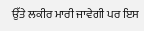ਉੱਤੇ ਲਕੀਰ ਮਾਰੀ ਜਾਵੇਗੀ ਪਰ ਇਸ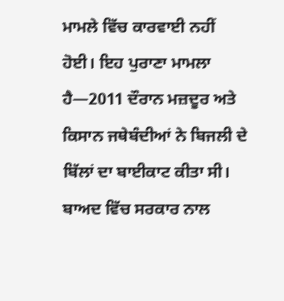ਮਾਮਲੇ ਵਿੱਚ ਕਾਰਵਾਈ ਨਹੀਂ ਹੋਈ। ਇਹ ਪੁਰਾਣਾ ਮਾਮਲਾ ਹੈ—2011 ਦੌਰਾਨ ਮਜ਼ਦੂਰ ਅਤੇ ਕਿਸਾਨ ਜਥੇਬੰਦੀਆਂ ਨੇ ਬਿਜਲੀ ਦੇ ਬਿੱਲਾਂ ਦਾ ਬਾਈਕਾਟ ਕੀਤਾ ਸੀ। ਬਾਅਦ ਵਿੱਚ ਸਰਕਾਰ ਨਾਲ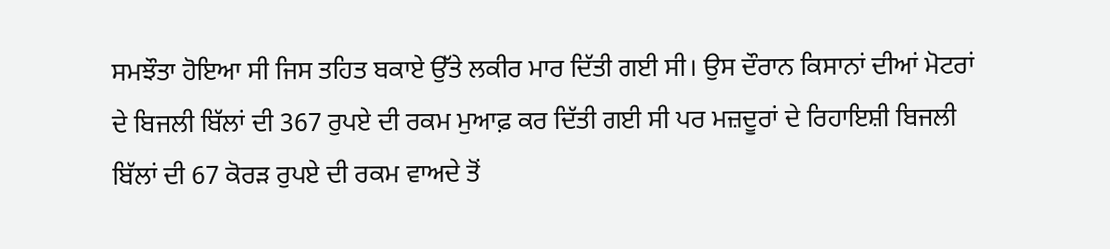ਸਮਝੌਤਾ ਹੋਇਆ ਸੀ ਜਿਸ ਤਹਿਤ ਬਕਾਏ ਉੱਤੇ ਲਕੀਰ ਮਾਰ ਦਿੱਤੀ ਗਈ ਸੀ। ਉਸ ਦੌਰਾਨ ਕਿਸਾਨਾਂ ਦੀਆਂ ਮੋਟਰਾਂ ਦੇ ਬਿਜਲੀ ਬਿੱਲਾਂ ਦੀ 367 ਰੁਪਏ ਦੀ ਰਕਮ ਮੁਆਫ਼ ਕਰ ਦਿੱਤੀ ਗਈ ਸੀ ਪਰ ਮਜ਼ਦੂਰਾਂ ਦੇ ਰਿਹਾਇਸ਼ੀ ਬਿਜਲੀ ਬਿੱਲਾਂ ਦੀ 67 ਕੋਰੜ ਰੁਪਏ ਦੀ ਰਕਮ ਵਾਅਦੇ ਤੋਂ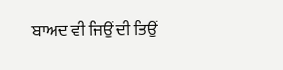ਬਾਅਦ ਵੀ ਜਿਉਂ ਦੀ ਤਿਉਂ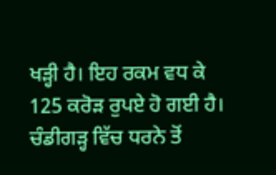ਖੜ੍ਹੀ ਹੈ। ਇਹ ਰਕਮ ਵਧ ਕੇ 125 ਕਰੋੜ ਰੁਪਏ ਹੋ ਗਈ ਹੈ। ਚੰਡੀਗੜ੍ਹ ਵਿੱਚ ਧਰਨੇ ਤੋਂ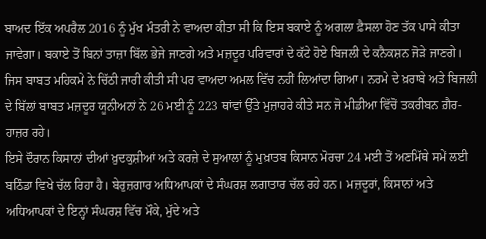ਬਾਅਦ ਇੱਕ ਅਪਰੈਲ 2016 ਨੂੰ ਮੁੱਖ ਮੰਤਰੀ ਨੇ ਵਾਅਦਾ ਕੀਤਾ ਸੀ ਕਿ ਇਸ ਬਕਾਏ ਨੂੰ ਅਗਲਾ ਫ਼ੈਸਲਾ ਹੋਣ ਤੱਕ ਪਾਸੇ ਕੀਤਾ ਜਾਵੇਗਾ। ਬਕਾਏ ਤੋਂ ਬਿਨਾਂ ਤਾਜ਼ਾ ਬਿੱਲ ਭੇਜੇ ਜਾਣਗੇ ਅਤੇ ਮਜ਼ਦੂਰ ਪਰਿਵਾਰਾਂ ਦੇ ਕੱਟੇ ਹੋਏ ਬਿਜਲੀ ਦੇ ਕਨੈਕਸ਼ਨ ਜੋੜੇ ਜਾਣਗੇ। ਜਿਸ ਬਾਬਤ ਮਹਿਕਮੇ ਨੇ ਚਿੱਠੀ ਜਾਰੀ ਕੀਤੀ ਸੀ ਪਰ ਵਾਅਦਾ ਅਮਲ ਵਿੱਚ ਨਹੀਂ ਲਿਆਂਦਾ ਗਿਆ। ਨਰਮੇ ਦੇ ਖ਼ਰਾਬੇ ਅਤੇ ਬਿਜਲੀ ਦੇ ਬਿੱਲਾਂ ਬਾਬਤ ਮਜ਼ਦੂਰ ਯੂਨੀਅਨਾਂ ਨੇ 26 ਮਈ ਨੂੰ 223 ਥਾਂਵਾਂ ਉੱਤੇ ਮੁਜ਼ਾਹਰੇ ਕੀਤੇ ਸਨ ਜੋ ਮੀਡੀਆ ਵਿੱਚੋਂ ਤਕਰੀਬਨ ਗ਼ੈਰ-ਹਾਜ਼ਰ ਰਹੇ।
ਇਸੇ ਦੌਰਾਨ ਕਿਸਾਨਾਂ ਦੀਆਂ ਖ਼ੁਦਕੁਸ਼ੀਆਂ ਅਤੇ ਕਰਜ਼ੇ ਦੇ ਸੁਆਲਾਂ ਨੂੰ ਮੁਖ਼ਾਤਬ ਕਿਸਾਨ ਮੋਰਚਾ 24 ਮਈ ਤੋਂ ਅਣਮਿੱਥੇ ਸਮੇਂ ਲਈ ਬਠਿੰਡਾ ਵਿਖੇ ਚੱਲ ਰਿਹਾ ਹੈ। ਬੇਰੁਜ਼ਗਾਰ ਅਧਿਆਪਕਾਂ ਦੇ ਸੰਘਰਸ਼ ਲਗਾਤਾਰ ਚੱਲ ਰਹੇ ਹਨ। ਮਜ਼ਦੂਰਾਂ, ਕਿਸਾਨਾਂ ਅਤੇ ਅਧਿਆਪਕਾਂ ਦੇ ਇਨ੍ਹਾਂ ਸੰਘਰਸ਼ ਵਿੱਚ ਮੌਕੇ, ਮੁੱਦੇ ਅਤੇ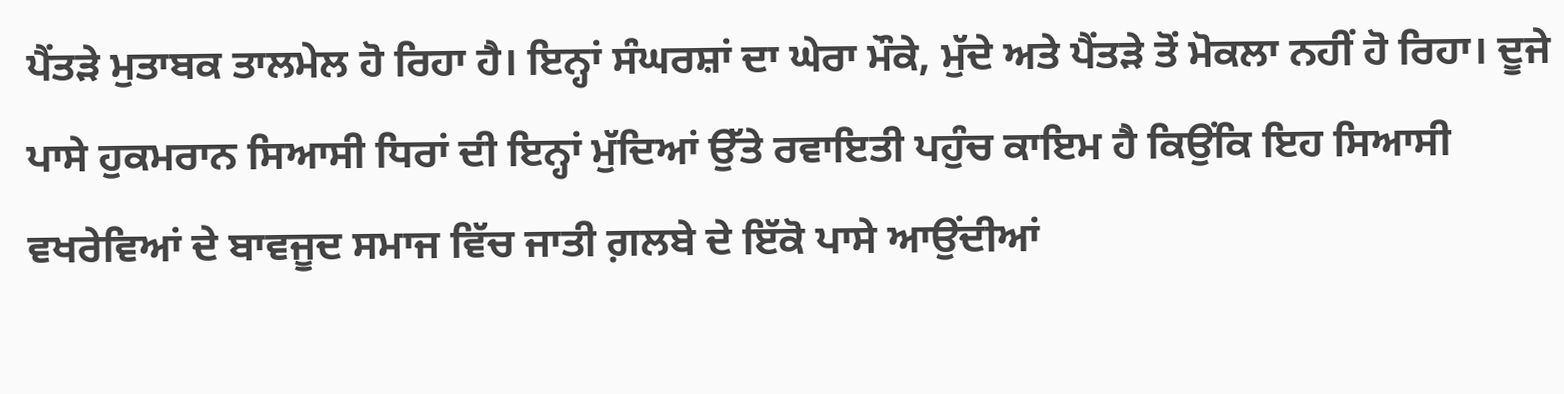ਪੈਂਤੜੇ ਮੁਤਾਬਕ ਤਾਲਮੇਲ ਹੋ ਰਿਹਾ ਹੈ। ਇਨ੍ਹਾਂ ਸੰਘਰਸ਼ਾਂ ਦਾ ਘੇਰਾ ਮੌਕੇ, ਮੁੱਦੇ ਅਤੇ ਪੈਂਤੜੇ ਤੋਂ ਮੋਕਲਾ ਨਹੀਂ ਹੋ ਰਿਹਾ। ਦੂਜੇ ਪਾਸੇ ਹੁਕਮਰਾਨ ਸਿਆਸੀ ਧਿਰਾਂ ਦੀ ਇਨ੍ਹਾਂ ਮੁੱਦਿਆਂ ਉੱਤੇ ਰਵਾਇਤੀ ਪਹੁੰਚ ਕਾਇਮ ਹੈ ਕਿਉਂਕਿ ਇਹ ਸਿਆਸੀ ਵਖਰੇਵਿਆਂ ਦੇ ਬਾਵਜੂਦ ਸਮਾਜ ਵਿੱਚ ਜਾਤੀ ਗ਼ਲਬੇ ਦੇ ਇੱਕੋ ਪਾਸੇ ਆਉਂਦੀਆਂ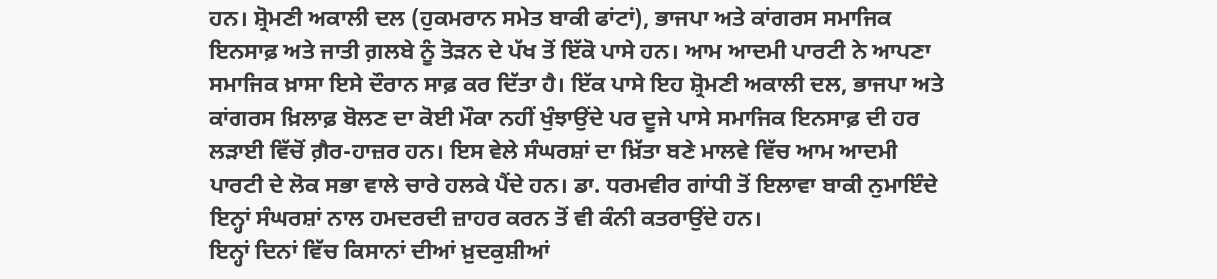ਹਨ। ਸ਼੍ਰੋਮਣੀ ਅਕਾਲੀ ਦਲ (ਹੁਕਮਰਾਨ ਸਮੇਤ ਬਾਕੀ ਫਾਂਟਾਂ), ਭਾਜਪਾ ਅਤੇ ਕਾਂਗਰਸ ਸਮਾਜਿਕ ਇਨਸਾਫ਼ ਅਤੇ ਜਾਤੀ ਗ਼ਲਬੇ ਨੂੰ ਤੋੜਨ ਦੇ ਪੱਖ ਤੋਂ ਇੱਕੋ ਪਾਸੇ ਹਨ। ਆਮ ਆਦਮੀ ਪਾਰਟੀ ਨੇ ਆਪਣਾ ਸਮਾਜਿਕ ਖ਼ਾਸਾ ਇਸੇ ਦੌਰਾਨ ਸਾਫ਼ ਕਰ ਦਿੱਤਾ ਹੈ। ਇੱਕ ਪਾਸੇ ਇਹ ਸ਼੍ਰੋਮਣੀ ਅਕਾਲੀ ਦਲ, ਭਾਜਪਾ ਅਤੇ ਕਾਂਗਰਸ ਖ਼ਿਲਾਫ਼ ਬੋਲਣ ਦਾ ਕੋਈ ਮੌਕਾ ਨਹੀਂ ਖੁੰਝਾਉਂਦੇ ਪਰ ਦੂਜੇ ਪਾਸੇ ਸਮਾਜਿਕ ਇਨਸਾਫ਼ ਦੀ ਹਰ ਲੜਾਈ ਵਿੱਚੋਂ ਗ਼ੈਰ-ਹਾਜ਼ਰ ਹਨ। ਇਸ ਵੇਲੇ ਸੰਘਰਸ਼ਾਂ ਦਾ ਖ਼ਿੱਤਾ ਬਣੇ ਮਾਲਵੇ ਵਿੱਚ ਆਮ ਆਦਮੀ ਪਾਰਟੀ ਦੇ ਲੋਕ ਸਭਾ ਵਾਲੇ ਚਾਰੇ ਹਲਕੇ ਪੈਂਦੇ ਹਨ। ਡਾ. ਧਰਮਵੀਰ ਗਾਂਧੀ ਤੋਂ ਇਲਾਵਾ ਬਾਕੀ ਨੁਮਾਇੰਦੇ ਇਨ੍ਹਾਂ ਸੰਘਰਸ਼ਾਂ ਨਾਲ ਹਮਦਰਦੀ ਜ਼ਾਹਰ ਕਰਨ ਤੋਂ ਵੀ ਕੰਨੀ ਕਤਰਾਉਂਦੇ ਹਨ।
ਇਨ੍ਹਾਂ ਦਿਨਾਂ ਵਿੱਚ ਕਿਸਾਨਾਂ ਦੀਆਂ ਖ਼ੁਦਕੁਸ਼ੀਆਂ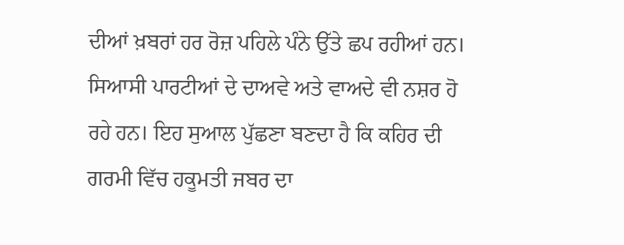ਦੀਆਂ ਖ਼ਬਰਾਂ ਹਰ ਰੋਜ਼ ਪਹਿਲੇ ਪੰਨੇ ਉੱਤੇ ਛਪ ਰਹੀਆਂ ਹਨ। ਸਿਆਸੀ ਪਾਰਟੀਆਂ ਦੇ ਦਾਅਵੇ ਅਤੇ ਵਾਅਦੇ ਵੀ ਨਸ਼ਰ ਹੋ ਰਹੇ ਹਨ। ਇਹ ਸੁਆਲ ਪੁੱਛਣਾ ਬਣਦਾ ਹੈ ਕਿ ਕਹਿਰ ਦੀ ਗਰਮੀ ਵਿੱਚ ਹਕੂਮਤੀ ਜਬਰ ਦਾ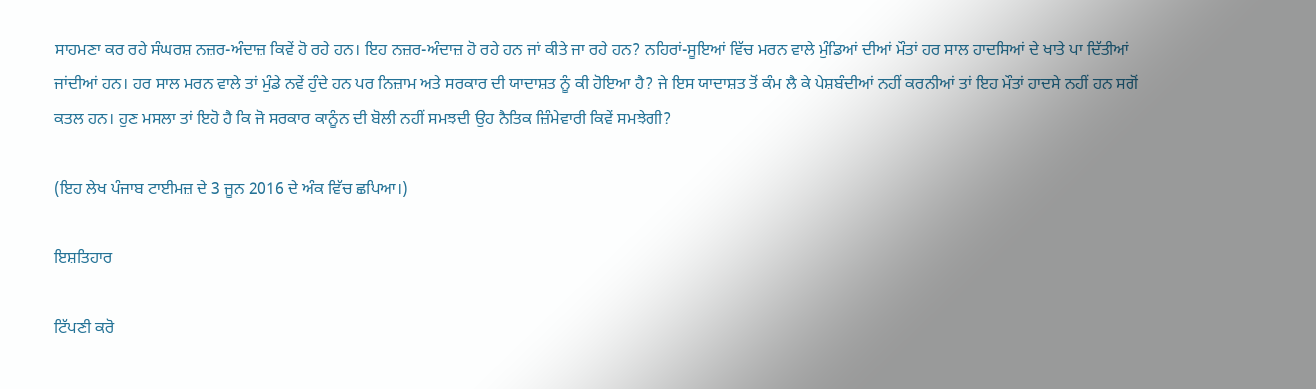ਸਾਹਮਣਾ ਕਰ ਰਹੇ ਸੰਘਰਸ਼ ਨਜ਼ਰ-ਅੰਦਾਜ਼ ਕਿਵੇਂ ਹੋ ਰਹੇ ਹਨ। ਇਹ ਨਜ਼ਰ-ਅੰਦਾਜ਼ ਹੋ ਰਹੇ ਹਨ ਜਾਂ ਕੀਤੇ ਜਾ ਰਹੇ ਹਨ? ਨਹਿਰਾਂ-ਸੂਇਆਂ ਵਿੱਚ ਮਰਨ ਵਾਲੇ ਮੁੰਡਿਆਂ ਦੀਆਂ ਮੌਤਾਂ ਹਰ ਸਾਲ ਹਾਦਸਿਆਂ ਦੇ ਖਾਤੇ ਪਾ ਦਿੱਤੀਆਂ ਜਾਂਦੀਆਂ ਹਨ। ਹਰ ਸਾਲ ਮਰਨ ਵਾਲੇ ਤਾਂ ਮੁੰਡੇ ਨਵੇਂ ਹੁੰਦੇ ਹਨ ਪਰ ਨਿਜ਼ਾਮ ਅਤੇ ਸਰਕਾਰ ਦੀ ਯਾਦਾਸ਼ਤ ਨੂੰ ਕੀ ਹੋਇਆ ਹੈ? ਜੇ ਇਸ ਯਾਦਾਸ਼ਤ ਤੋਂ ਕੰਮ ਲੈ ਕੇ ਪੇਸ਼ਬੰਦੀਆਂ ਨਹੀਂ ਕਰਨੀਆਂ ਤਾਂ ਇਹ ਮੌਤਾਂ ਹਾਦਸੇ ਨਹੀਂ ਹਨ ਸਗੋਂ ਕਤਲ ਹਨ। ਹੁਣ ਮਸਲਾ ਤਾਂ ਇਹੋ ਹੈ ਕਿ ਜੋ ਸਰਕਾਰ ਕਾਨੂੰਨ ਦੀ ਬੋਲੀ ਨਹੀਂ ਸਮਝਦੀ ਉਹ ਨੈਤਿਕ ਜ਼ਿੰਮੇਵਾਰੀ ਕਿਵੇਂ ਸਮਝੇਗੀ?

(ਇਹ ਲੇਖ ਪੰਜਾਬ ਟਾਈਮਜ਼ ਦੇ 3 ਜੂਨ 2016 ਦੇ ਅੰਕ ਵਿੱਚ ਛਪਿਆ।)

ਇਸ਼ਤਿਹਾਰ

ਟਿੱਪਣੀ ਕਰੋ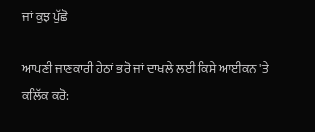ਜਾਂ ਕੁਝ ਪੁੱਛੋ

ਆਪਣੀ ਜਾਣਕਾਰੀ ਹੇਠਾਂ ਭਰੋ ਜਾਂ ਦਾਖਲੇ ਲਈ ਕਿਸੇ ਆਈਕਨ 'ਤੇ ਕਲਿੱਕ ਕਰੋ: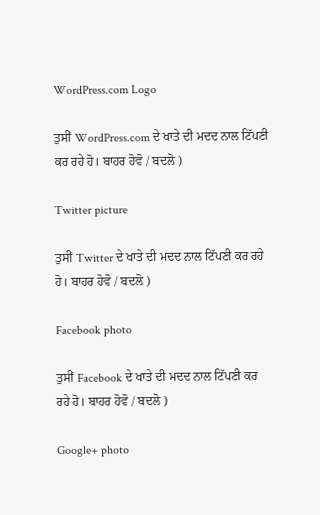WordPress.com Logo

ਤੁਸੀਂ WordPress.com ਦੇ ਖਾਤੇ ਦੀ ਮਦਦ ਨਾਲ ਟਿੱਪਣੀ ਕਰ ਰਹੇ ਹੋ। ਬਾਹਰ ਹੋਵੋ / ਬਦਲੋ )

Twitter picture

ਤੁਸੀਂ Twitter ਦੇ ਖਾਤੇ ਦੀ ਮਦਦ ਨਾਲ ਟਿੱਪਣੀ ਕਰ ਰਹੇ ਹੋ। ਬਾਹਰ ਹੋਵੋ / ਬਦਲੋ )

Facebook photo

ਤੁਸੀਂ Facebook ਦੇ ਖਾਤੇ ਦੀ ਮਦਦ ਨਾਲ ਟਿੱਪਣੀ ਕਰ ਰਹੇ ਹੋ। ਬਾਹਰ ਹੋਵੋ / ਬਦਲੋ )

Google+ photo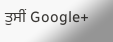ਤੁਸੀਂ Google+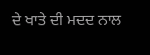ਦੇ ਖਾਤੇ ਦੀ ਮਦਦ ਨਾਲ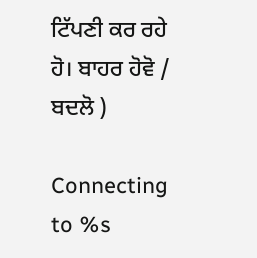ਟਿੱਪਣੀ ਕਰ ਰਹੇ ਹੋ। ਬਾਹਰ ਹੋਵੋ / ਬਦਲੋ )

Connecting to %s